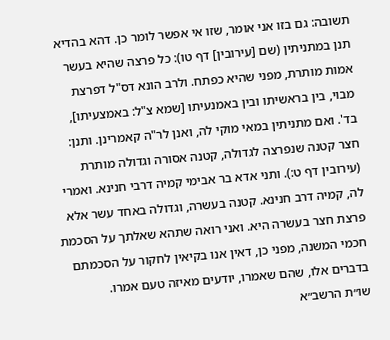תשובה: גם בזו אני אומר, שזו אי אפשר לומר כן. דהא בהדיא תנן במתניתין (שם [עירובין] דף טו): כל פרצה שהיא בעשר אמות מותרת, מפני שהיא כפתח. ולרב הונא דס"ל דפרצת מבוי, בין בראשיתו ובין באמנעיתו [שמא צ"ל: באמצעיתו], בד'. ואם מתניתין במאי מוקי לה, ואנן לר"ה קאמרינן. ותנן: חצר קטנה שנפרצה לגדולה, קטנה אסורה וגדולה מותרת (עירובין דף ט:). ותני אדא בר אבימי קמיה דרבי חנינא. ואמרי לה, קמיה דרב חנינא. קטנה בעשרה, וגדולה באחד עשר אלא פרצת חצר בעשרה היא. ואני רואה שתהא שאלתך על הסכמת חכמי המשנה, מפני כן, דאין אנו בקיאין לחקור על הסכמתם בדברים אלו, שהם שאמרו, יודעים מאיזה טעם אמרו.
שו״ת הרשב״א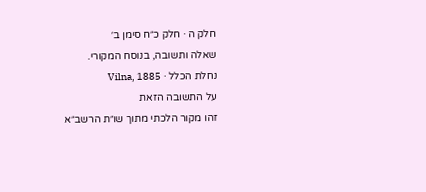חלק ה · חלק כ״ח סימן ב׳
שאלה ותשובה, בנוסח המקורי.
נחלת הכלל · Vilna, 1885
על התשובה הזאת
זהו מקור הלכתי מתוך שו״ת הרשב״א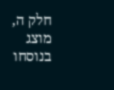חלק ה, מוצג בנוסחו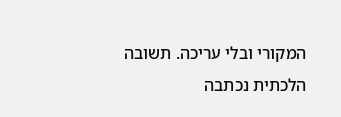המקורי ובלי עריכה. תשובה הלכתית נכתבה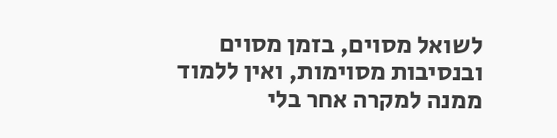לשואל מסוים, בזמן מסוים ובנסיבות מסוימות, ואין ללמוד ממנה למקרה אחר בלי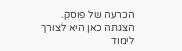הכרעה של פוסק. הצגתה כאן היא לצורך לימוד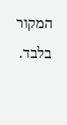המקור בלבד.